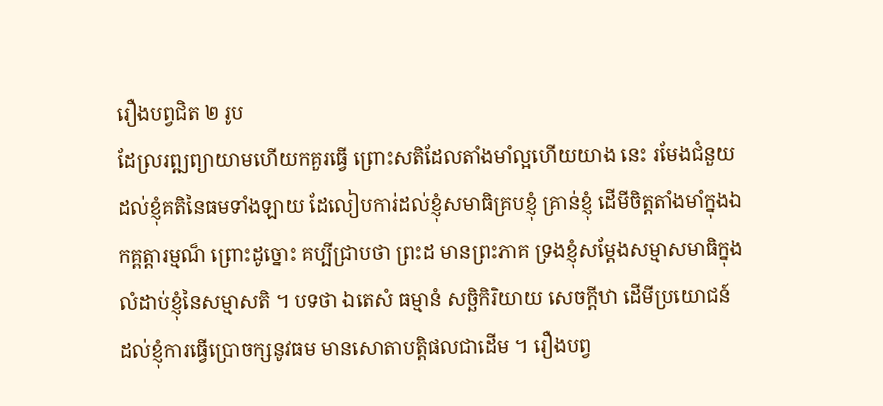រឿងបព្វជិត ២ រូប
ដែល្ររព្ឍព្យាយាមហើយកគួរធ្វើ ព្រោះសតិដែលតាំងមាំល្អហើយយាង នេះ រមែងជំនួយដល់ខ្ញុំគតិនៃធមទាំងឡាយ ដែលៀបការ់ដល់ខ្ញុំសមាធិគ្របខ្ញុំ គ្រាន់ខ្ញុំ ដើមីចិត្តតាំងមាំក្នុងឯកគ្ពត្តារម្មណ៏ ព្រោះដូច្នោះ គប្បីជ្រាបថា ព្រះដ មានព្រះភាគ ទ្រងខ្ញុំសម្តែងសម្មាសមាធិក្នុងលំដាប់ខ្ញុំនៃសម្មាសតិ ។ បទថា ឯតេសំ ធម្មានំ សច្ឆិកិរិយាយ សេចក្តីឋា ដើមីប្រយោជន៍ ដល់ខ្ញុំការធ្វើប្រោចក្សនូវធម មានសោតាបត្តិផលជាដើម ។ រឿងបព្វ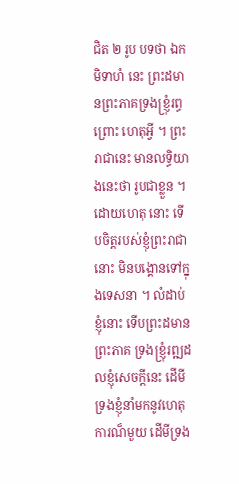ជិត ២ រូប បទថា ឯកមិទាហំ នេះ ព្រះដមានព្រះភាគទ្រងខ្ញ្រុំរព្ធ ព្រោះ ហេតុអ្វី ។ ព្រះរាជានេះ មានលទ្ធិយាងនេះថា រូបជាខ្លួន ។ ដោយហេតុ នោះ ទើបចិត្តរបស់ខ្ញុំព្រះរាជានោះ មិនបង្គោនទៅក្នុងទេសនា ។ លំដាប់ខ្ញុំនោះ ទើបព្រះដមានព្រះភាគ ទ្រងខ្ញ្រុំរព្ឍដលខ្ញុំសេចក្តីនេះ ដើមីទ្រងខ្ញុំនាំមកនូវហេតុការណ៏មួយ ដើមីទ្រង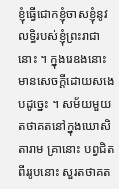ខ្ញុំធ្វើជោកខ្ញុំចាសខ្ញុំនូវលទ្ធិរបស់ខ្ញុំព្រះរាជានោះ ។ ក្នុងរេឧងនោះ មានសេចក្តីដោយសងេបដូច្នេះ ។ សម័យមួយ តថាគតនៅក្នុងឃោសិតារាម គ្រានោះ បព្វជិតពីររូបនោះ សួរតថាគត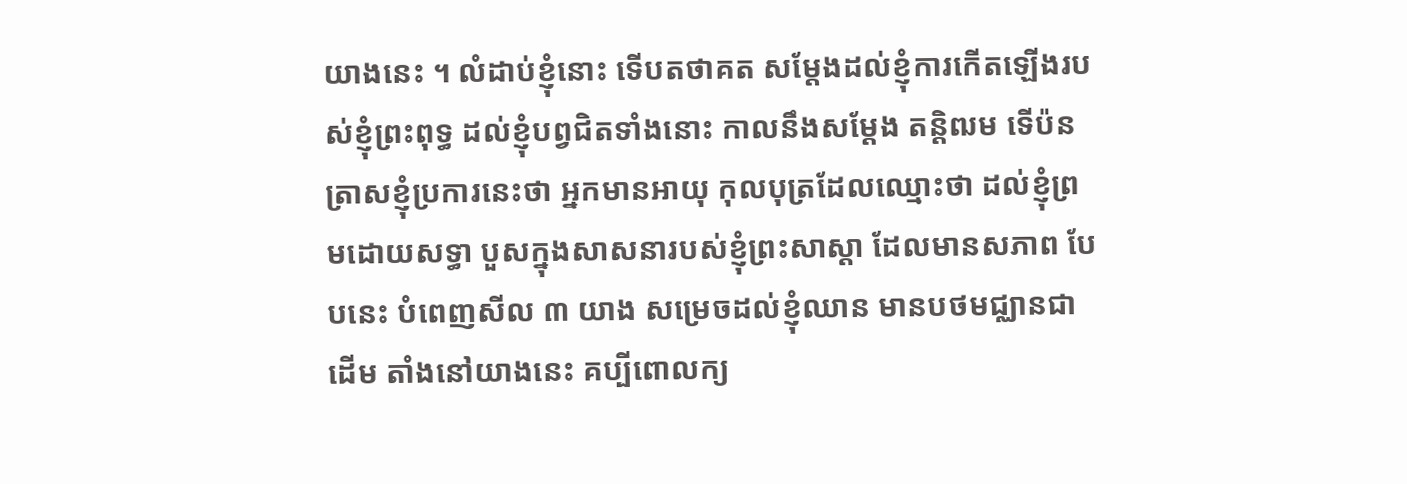យាងនេះ ។ លំដាប់ខ្ញុំនោះ ទើបតថាគត សម្តែងដល់ខ្ញុំការកើតឡើងរបស់ខ្ញុំព្រះពុទ្ធ ដល់ខ្ញុំបព្វជិតទាំងនោះ កាលនឹងសម្តែង តន្តិឍម ទើប៉នត្រាសខ្ញុំប្រការនេះថា អ្នកមានអាយុ កុលបុត្រដែលឈ្មោះថា ដល់ខ្ញុំព្រមដោយសទ្ធា បួសក្នុងសាសនារបស់ខ្ញុំព្រះសាស្តា ដែលមានសភាព បែបនេះ បំពេញសីល ៣ យាង សម្រេចដល់ខ្ញុំឈាន មានបថមជ្ឈានជាដើម តាំងនៅយាងនេះ គប្បីពោលក្យ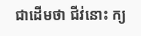ជាដើមថា ជីវ់នោះ ក្យ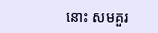នោះ សមគួរ